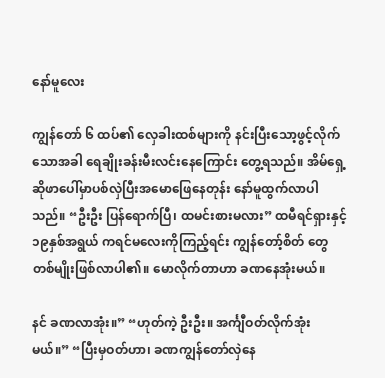နော်မူလေး

ကျွန်တော် ၆ ထပ်၏ လှေခါးထစ်များကို နင်းပြီးသော့ဖွင့်လိုက်သောအခါ ရေချိုးခန်းမီးလင်းနေကြောင်း တွေ့ရသည်။ အိမ်ရှေ့ဆိုဖာပေါ်မှာပစ်လှဲပြီးအမောဖြေနေတုန်း နော်မူထွက်လာပါသည်။ “ဦးဦး ပြန်ရောက်ပြီ၊ ထမင်းစားမလား” ထမီရင်ရှားနှင့် ၁၉နှစ်အရွယ် ကရင်မလေးကိုကြည့်ရင်း ကျွန်တော့်စိတ် တွေတစ်မျိုးဖြစ်လာပါ၏။ မောလိုက်တာဟာ ခဏနေအုံးမယ်။

နင် ခဏလာအုံး။” “ဟုတ်ကဲ့ ဦးဦး။ အင်္ကျီဝတ်လိုက်အုံးမယ်။” “ပြီးမှဝတ်ဟာ၊ ခဏကျွန်တော်လှဲနေ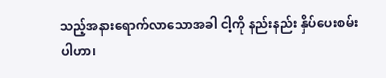သည့်အနားရောက်လာသောအခါ ငါ့ကို နည်းနည်း နှိပ်ပေးစမ်းပါဟာ၊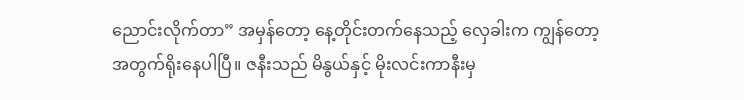ညောင်းလိုက်တာ” အမှန်တော့ နေ့တိုင်းတက်နေသည့် လှေခါးက ကျွန်တော့ အတွက်ရိုးနေပါပြီ။ ဇနီးသည် မိနွယ်နှင့် မိုးလင်းကာနီးမှ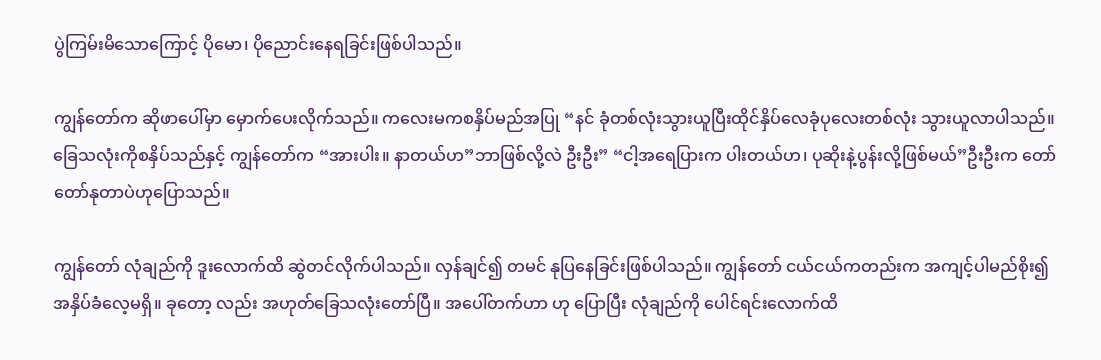ပွဲကြမ်းမိသောကြောင့် ပိုမော၊ ပိုညောင်းနေရခြင်းဖြစ်ပါသည်။

ကျွန်တော်က ဆိုဖာပေါ်မှာ မှောက်ပေးလိုက်သည်။ ကလေးမကစနှိပ်မည်အပြု “နင် ခုံတစ်လုံးသွားယူပြီးထိုင်နှိပ်လေခုံပုလေးတစ်လုံး သွားယူလာပါသည်။ ခြေသလုံးကိုစနှိပ်သည်နှင့် ကျွန်တော်က “အားပါး။ နာတယ်ဟ”ဘာဖြစ်လို့လဲ ဦးဦး” “ငါ့အရေပြားက ပါးတယ်ဟ၊ ပုဆိုးနဲ့ပွန်းလို့ဖြစ်မယ်”ဦးဦးက တော်တော်နုတာပဲဟုပြောသည်။

ကျွန်တော် လုံချည်ကို ဒူးလောက်ထိ ဆွဲတင်လိုက်ပါသည်။ လှန်ချင်၍ တမင် နုပြနေခြင်းဖြစ်ပါသည်။ ကျွန်တော် ငယ်ငယ်ကတည်းက အကျင့်ပါမည်စိုး၍ အနှိပ်ခံလေ့မရှိ။ ခုတော့ လည်း အဟုတ်ခြေသလုံးတော်ပြီ။ အပေါ်တက်ဟာ ဟု ပြောပြီး လုံချည်ကို ပေါင်ရင်းလောက်ထိ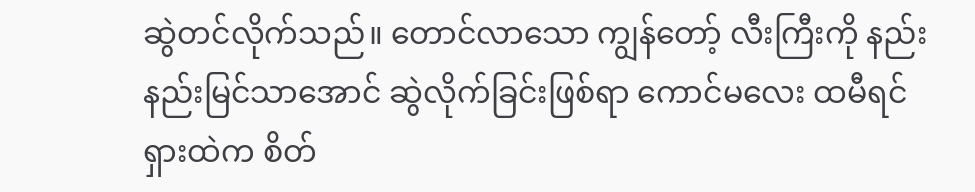ဆွဲတင်လိုက်သည်။ တောင်လာသော ကျွန်တော့် လီးကြီးကို နည်းနည်းမြင်သာအောင် ဆွဲလိုက်ခြင်းဖြစ်ရာ ကောင်မလေး ထမီရင်ရှားထဲက စိတ်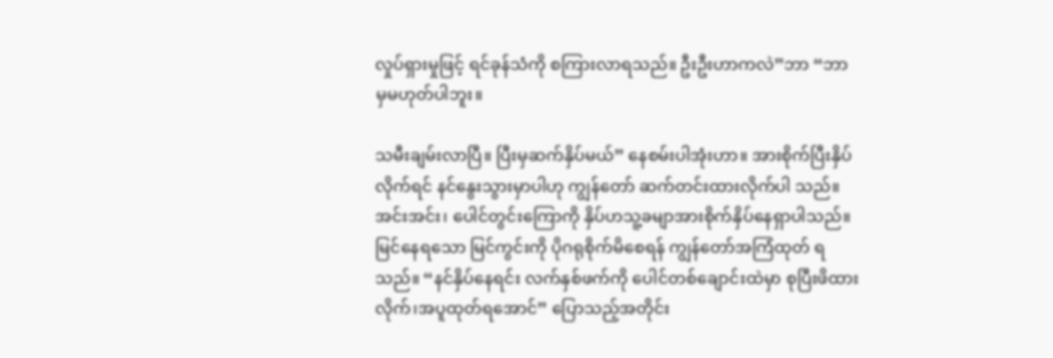လှုပ်ရှားမှုဖြင့် ရင်ခုန်သံကို စကြားလာရသည်။ ဦးဦးဟာကလဲ”ဘာ “ဘာမှမဟုတ်ပါဘူး။

သမီးချမ်းလာပြီ။ ပြီးမှဆက်နှိပ်မယ်” နေစမ်းပါအုံးဟာ။ အားစိုက်ပြီးနှိပ်လိုက်ရင် နင်နွေးသွားမှာပါဟု ကျွန်တော် ဆက်တင်းထားလိုက်ပါ သည်။ အင်းအင်း၊ ပေါင်တွင်းကြောကို နှိပ်ဟသူ့ခမျာအားစိုက်နှိပ်နေရှာပါသည်။ မြင်နေရသော မြင်ကွင်းကို ပိုဂရုစိုက်မိစေရန် ကျွန်တော်အကြံထုတ် ရသည်။ “နင်နှိပ်နေရင်း လက်နှစ်ဖက်ကို ပေါင်တစ်ချောင်းထဲမှာ စုပြီးဖိထားလိုက်၊အပူထုတ်ရအောင်” ပြောသည့်အတိုင်း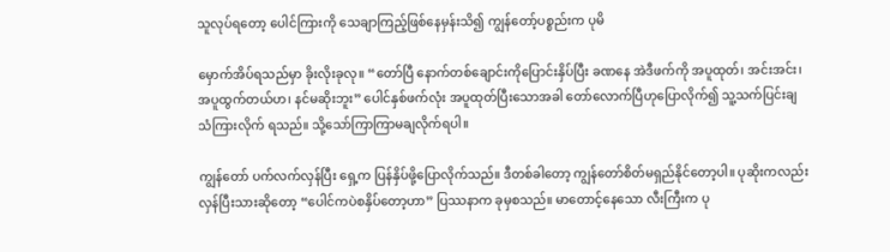သူလုပ်ရတော့ ပေါင်ကြားကို သေချာကြည့်ဖြစ်နေမှန်းသိ၍ ကျွန်တော့်ပစ္စည်းက ပုမိ

မှောက်အိပ်ရသည်မှာ ခိုးလိုးခုလု။ “တော်ပြီ နောက်တစ်ချောင်းကိုပြောင်းနှိပ်ပြီး ခဏနေ အဲဒီဖက်ကို အပူထုတ်၊ အင်းအင်း၊ အပူထွက်တယ်ဟ၊ နင်မဆိုးဘူး” ပေါင်နှစ်ဖက်လုံး အပူထုတ်ပြီးသောအခါ တော်လောက်ပြီဟုပြောလိုက်၍ သူ့သက်ပြင်းချသံကြားလိုက် ရသည်။ သို့သော်ကြာကြာမချလိုက်ရပါ။

ကျွန်တော် ပက်လက်လှန်ပြီး ရှေ့က ပြန်နှိပ်ဖို့ပြောလိုက်သည်။ ဒီတစ်ခါတော့ ကျွန်တော်စိတ်မရှည်နိုင်တော့ပါ။ ပုဆိုးကလည်း လှန်ပြီးသားဆိုတော့ “ပေါင်ကပဲစနှိပ်တော့ဟာ” ပြဿနာက ခုမှစသည်။ မာတောင့်နေသော လီးကြီးက ပု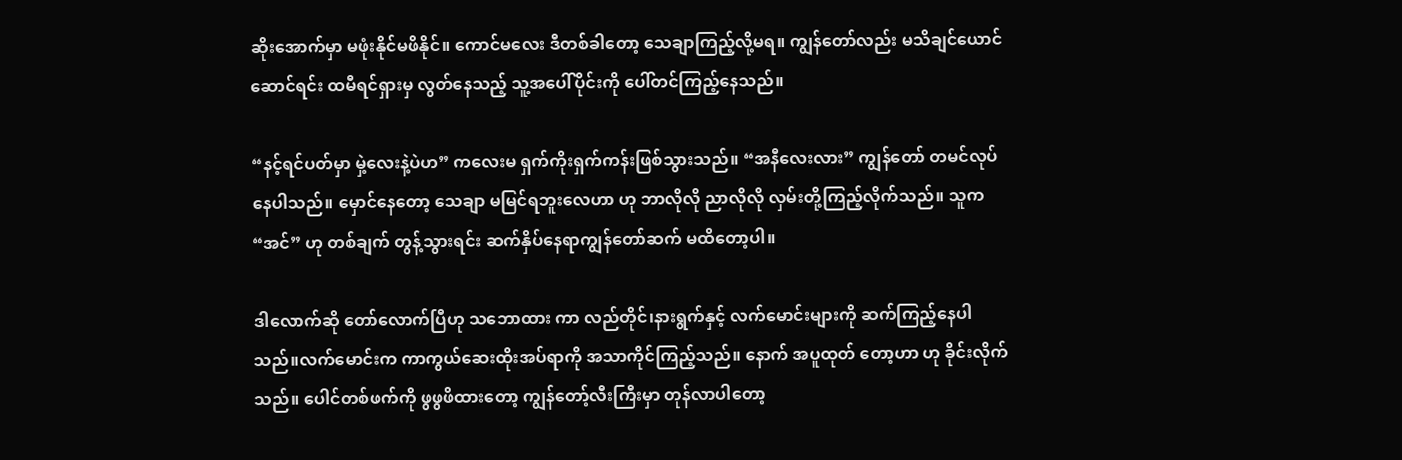ဆိုးအောက်မှာ မဖုံးနိုင်မဖိနိုင်။ ကောင်မလေး ဒီတစ်ခါတော့ သေချာကြည့်လို့မရ။ ကျွန်တော်လည်း မသိချင်ယောင်ဆောင်ရင်း ထမီရင်ရှားမှ လွတ်နေသည့် သူ့အပေါ်ပိုင်းကို ပေါ်တင်ကြည့်နေသည်။

“နင့်ရင်ပတ်မှာ မှဲ့လေးနဲ့ပဲဟ” ကလေးမ ရှက်ကိုးရှက်ကန်းဖြစ်သွားသည်။ “အနီလေးလား” ကျွန်တော် တမင်လုပ်နေပါသည်။ မှောင်နေတော့ သေချာ မမြင်ရဘူးလေဟာ ဟု ဘာလိုလို ညာလိုလို လှမ်းတို့ကြည့်လိုက်သည်။ သူက “အင်” ဟု တစ်ချက် တွန့်သွားရင်း ဆက်နှိပ်နေရာကျွန်တော်ဆက် မထိတော့ပါ။

ဒါလောက်ဆို တော်လောက်ပြီဟု သဘောထား ကာ လည်တိုင်၊နားရွက်နှင့် လက်မောင်းများကို ဆက်ကြည့်နေပါသည်။လက်မောင်းက ကာကွယ်ဆေးထိုးအပ်ရာကို အသာကိုင်ကြည့်သည်။ နောက် အပူထုတ် တော့ဟာ ဟု ခိုင်းလိုက်သည်။ ပေါင်တစ်ဖက်ကို ဖွဖွဖိထားတော့ ကျွန်တော့်လီးကြီးမှာ တုန်လာပါတော့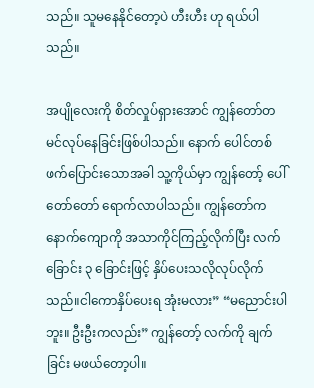သည်။ သူမနေနိုင်တော့ပဲ ဟီးဟီး ဟု ရယ်ပါသည်။

အပျိုလေးကို စိတ်လှုပ်ရှားအောင် ကျွန်တော်တမင်လုပ်နေခြင်းဖြစ်ပါသည်။ နောက် ပေါင်တစ်ဖက်ပြောင်းသောအခါ သူ့ကိုယ်မှာ ကျွန်တော့် ပေါ် တော်တော် ရောက်လာပါသည်။ ကျွန်တော်က နောက်ကျောကို အသာကိုင်ကြည့်လိုက်ပြီး လက်ခြောင်း ၃ ခြောင်းဖြင့် နှိပ်ပေးသလိုလုပ်လိုက်သည်။ငါကောနှိပ်ပေးရ အုံးမလား” “မညောင်းပါဘူး။ ဦးဦးကလည်း” ကျွန်တော့် လက်ကို ချက်ခြင်း မဖယ်တော့ပါ။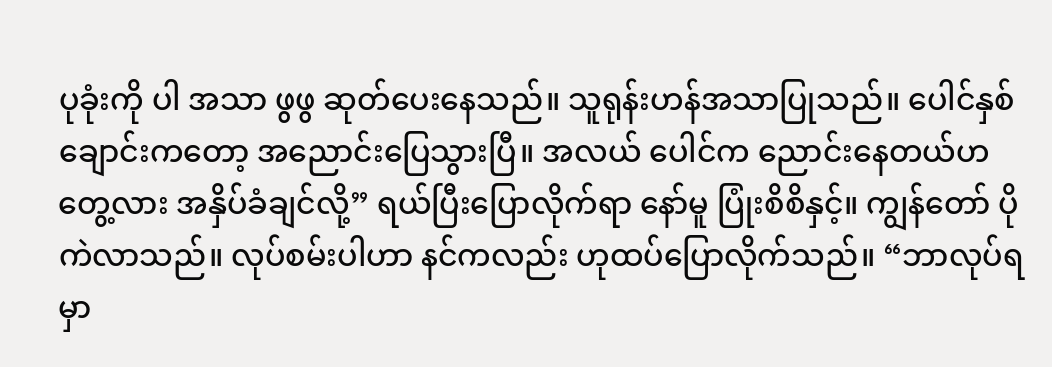ပုခုံးကို ပါ အသာ ဖွဖွ ဆုတ်ပေးနေသည်။ သူရုန်းဟန်အသာပြုသည်။ ပေါင်နှစ်ချောင်းကတော့ အညောင်းပြေသွားပြီ။ အလယ် ပေါင်က ညောင်းနေတယ်ဟ တွေ့လား အနှိပ်ခံချင်လို့” ရယ်ပြီးပြောလိုက်ရာ နော်မူ ပြုံးစိစိနှင့်။ ကျွန်တော် ပိုကဲလာသည်။ လုပ်စမ်းပါဟာ နင်ကလည်း ဟုထပ်ပြောလိုက်သည်။ “ဘာလုပ်ရမှာ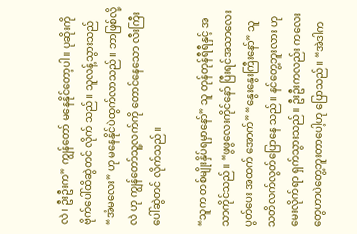လဲ၊ ဦးဦးက” ကျွန်တော် မနေနိုင်တော့ပါ။ ပုဆိုးကို ဗိုက်ပေါ်ထိဆွဲတင် လိုက် သည်။ သူလန့်သွားသည် “အံမလေး” ဟု မနေနိုင်ပဲထွက်လာသည်။ ဘာဖြစ်လို့လဲ ဟု ကျွန်တော်သူ့လက်ကို တောင်နေသော လီးကြီးပေါ်ဆွဲတင် လိုက်သည်။

“သူက တစ်မျိုးနှိပ်ရမှာနော်” သူ တုန်တုန်ရီရီနှင့် အသာကိုင်သည်။ “ဖွဖွလေးကိုင်နော် ပြီးရင်အသာလေး ပွတ်ပေး အထက် အောက်” “နွေးနွေးကြီးနော်” သူ သတိလက်လွတ်ပြောနေ သည်။ နင်တွေ့ဘူးလား ဟု မေးလိုက်ရာ ရှက်သွားသည်။ ဦးဦးကလည်း ကလေးတွေဟာပဲတွေ့ဘူးတာပေါ့ဟု ပြောသည်။ “အဲဒါက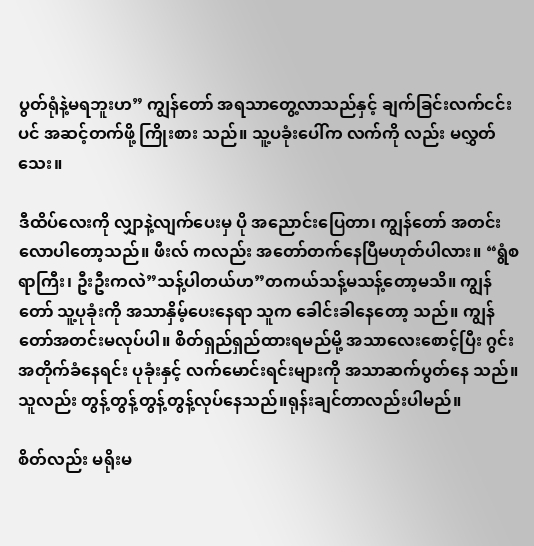ပွတ်ရုံနဲ့မရဘူးဟ” ကျွန်တော် အရသာတွေ့လာသည်နှင့် ချက်ခြင်းလက်ငင်းပင် အဆင့်တက်ဖို့ ကြိုးစား သည်။ သူ့ပခုံးပေါ်က လက်ကို လည်း မလွှတ်သေး။

ဒီထိပ်လေးကို လျှာနဲ့လျက်ပေးမှ ပို အညောင်းပြေတာ၊ ကျွန်တော် အတင်း လောပါတော့သည်။ ဖီးလ် ကလည်း အတော်တက်နေပြီမဟုတ်ပါလား။ “ရွံစရာကြီး၊ ဦးဦးကလဲ”သန့်ပါတယ်ဟ”တကယ်သန့်မသန့်တော့မသိ။ ကျွန်တော် သူ့ပုခုံးကို အသာနှိမ့်ပေးနေရာ သူက ခေါင်းခါနေတော့ သည်။ ကျွန်တော်အတင်းမလုပ်ပါ။ စိတ်ရှည်ရှည်ထားရမည်မို့ အသာလေးစောင့်ပြီး ဂွင်းအတိုက်ခံနေရင်း ပုခုံးနှင့် လက်မောင်းရင်းများကို အသာဆက်ပွတ်နေ သည်။ သူလည်း တွန့်တွန့်တွန့်တွန့်လုပ်နေသည်။ရုန်းချင်တာလည်းပါမည်။

စိတ်လည်း မရိုးမ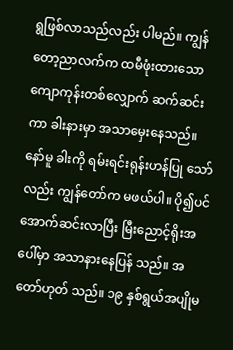ရွဖြစ်လာသည်လည်း ပါမည်။ ကျွန်တော့ညာလက်က ထမီဖုံးထားသော ကျောကုန်းတစ်လျှောက် ဆက်ဆင်းကာ ခါးနားမှာ အသာမှေးနေသည်။ နော်မူ ခါးကို ရမ်းရင်းရုန်းဟန်ပြု သော်လည်း ကျွန်တော်က မဖယ်ပါ။ ပို၍ပင်အောက်ဆင်းလာပြီး မြီးညောင့်ရိုးအပေါ်မှာ အသာနားနေပြန် သည်။ အတော်ဟုတ် သည်။ ၁၉ နှစ်ရွယ်အပျိုမ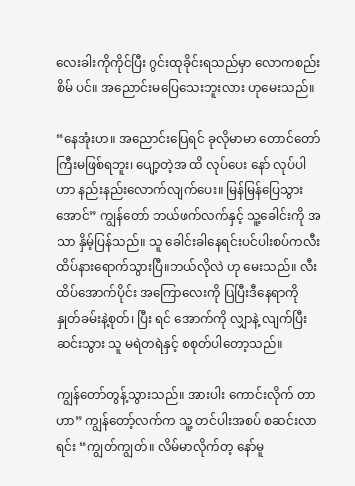လေးခါးကိုကိုင်ပြီး ဂွင်းထုခိုင်းရသည်မှာ လောကစည်းစိမ် ပင်။ အညောင်းမပြေသေးဘူးလား ဟုမေးသည်။

“နေအုံးဟ။ အညောင်းပြေရင် ခုလိုမာမာ တောင်တော်ကြီးမဖြစ်ရဘူး၊ ပျော့တဲ့အ ထိ လုပ်ပေး နော် လုပ်ပါဟာ နည်းနည်းလောက်လျက်ပေး။ မြန်မြန်ပြေသွားအောင်” ကျွန်တော် ဘယ်ဖက်လက်နှင့် သူ့ခေါင်းကို အသာ နှိမ့်ပြန်သည်။ သူ ခေါင်းခါနေရင်းပင်ပါးစပ်ကလီးထိပ်နားရောက်သွားပြီ။ဘယ်လိုလဲ ဟု မေးသည်။ လီးထိပ်အောက်ပိုင်း အကြောလေးကို ပြပြီးဒီနေရာကို နှုတ်ခမ်းနဲ့စုတ်၊ ပြီး ရင် အောက်ကို လျှာနဲ့ လျက်ပြီး ဆင်းသွား သူ မရဲတရဲနှင့် စစုတ်ပါတော့သည်။

ကျွန်တော်တွန့်သွားသည်။ အားပါး ကောင်းလိုက် တာဟာ” ကျွန်တော့်လက်က သူ့ တင်ပါးအစပ် စဆင်းလာရင်း “ကျွတ်ကျွတ်။ လိမ်မာလိုက်တ့ နော်မူ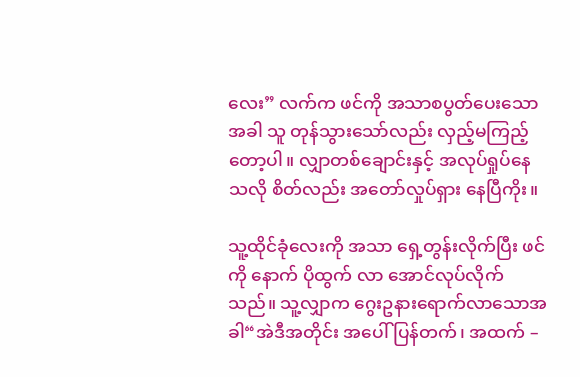လေး” လက်က ဖင်ကို အသာစပွတ်ပေးသောအခါ သူ တုန်သွားသော်လည်း လှည့်မကြည့်တော့ပါ။ လျှာတစ်ချောင်းနှင့် အလုပ်ရှုပ်နေ သလို စိတ်လည်း အတော်လှုပ်ရှား နေပြီကိုး။

သူ့ထိုင်ခုံလေးကို အသာ ရှေ့တွန်းလိုက်ပြီး ဖင်ကို နောက် ပိုထွက် လာ အောင်လုပ်လိုက်သည်။ သူ့လျှာက ဂွေးဥနားရောက်လာသောအခါ“အဲဒီအတိုင်း အပေါ်ပြန်တက်၊ အထက် –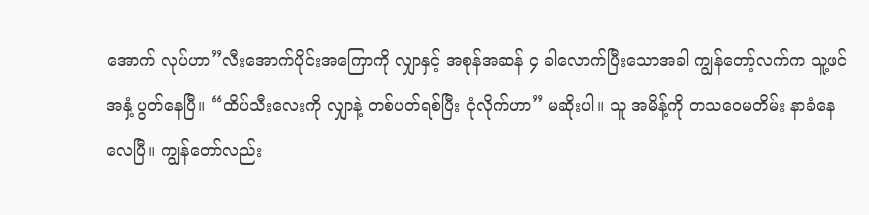အောက် လုပ်ဟာ”လီးအောက်ပိုင်းအကြောကို လျှာနှင့် အစုန်အဆန် ၄ ခါလောက်ပြီးသောအခါ ကျွန်တော့်လက်က သူ့ဖင်အနှံ့ ပွတ်နေပြီ။ “ထိပ်သီးလေးကို လျှာနဲ့ တစ်ပတ်ရစ်ပြီး ငုံလိုက်ဟာ” မဆိုးပါ။ သူ အမိန့်ကို တသဝေမတိမ်း နာခံနေ လေပြီ။ ကျွန်တော်လည်း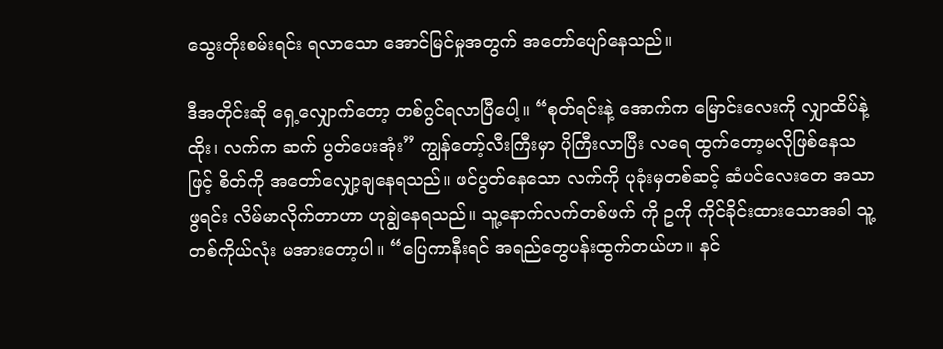သွေးတိုးစမ်းရင်း ရလာသော အောင်မြင်မှုအတွက် အတော်ပျော်နေသည်။

ဒီအတိုင်းဆို ရှေ့လျှောက်တော့ တစ်ဂွင်ရလာပြီပေါ့။ “စုတ်ရင်းနဲ့ အောက်က မြောင်းလေးကို လျှာထိပ်နဲ့ထိုး၊ လက်က ဆက် ပွတ်ပေးအုံး” ကျွန်တော့်လီးကြီးမှာ ပိုကြီးလာပြီး လရေ ထွက်တော့မလိုဖြစ်နေသဖြင့် စိတ်ကို အတော်လျှော့ချနေရသည်။ ဖင်ပွတ်နေသော လက်ကို ပုခုံးမှတစ်ဆင့် ဆံပင်လေးတေ အသာဖွရင်း လိမ်မာလိုက်တာဟာ ဟုချွဲနေရသည်။ သူ့နောက်လက်တစ်ဖက် ကို ဥကို ကိုင်ခိုင်းထားသောအခါ သူ့တစ်ကိုယ်လုံး မအားတော့ပါ။ “ပြေကာနီးရင် အရည်တွေပန်းထွက်တယ်ဟ။ နင်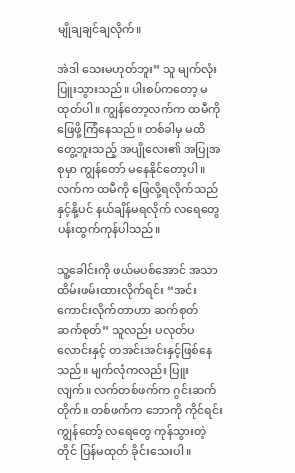မျိုချချင်ချလိုက်။

အဲဒါ သေးမဟုတ်ဘူး” သူ မျက်လုံးပြူးသွားသည်။ ပါးစပ်ကတော့ မထုတ်ပါ။ ကျွန်တော့လက်က ထမီကိုဖြေဖို့ကြံနေသည်။ တစ်ခါမှ မထိတွေ့ဘူးသည့် အပျိုလေး၏ အပြုအစုမှာ ကျွန်တော် မနေနိုင်တော့ပါ။ လက်က ထမီကို ဖြေလို့ရလိုက်သည်နှင့်နို့ပင် နယ်ချိန်မရလိုက် လရေတွေ ပန်းထွက်ကုန်ပါသည်။

သူ့ခေါင်းကို ဖယ်မပစ်အောင် အသာ ထိမ်းဖမ်းထားလိုက်ရင်း “အင်း ကောင်းလိုက်တာဟာ ဆက်စုတ်ဆက်စုတ်” သူလည်း ပလုတ်ပလောင်းနှင့် တအင်းအင်းနှင့်ဖြစ်နေသည်။ မျက်လုံကလည်း ပြူးလျက်။ လက်တစ်ဖက်က ဂွင်းဆက်တိုက်။ တစ်ဖက်က ဘောကို ကိုင်ရင်း ကျွန်တော့် လရေတွေ ကုန်သွားတဲ့တိုင် ပြန်မထုတ် ခိုင်းသေးပါ။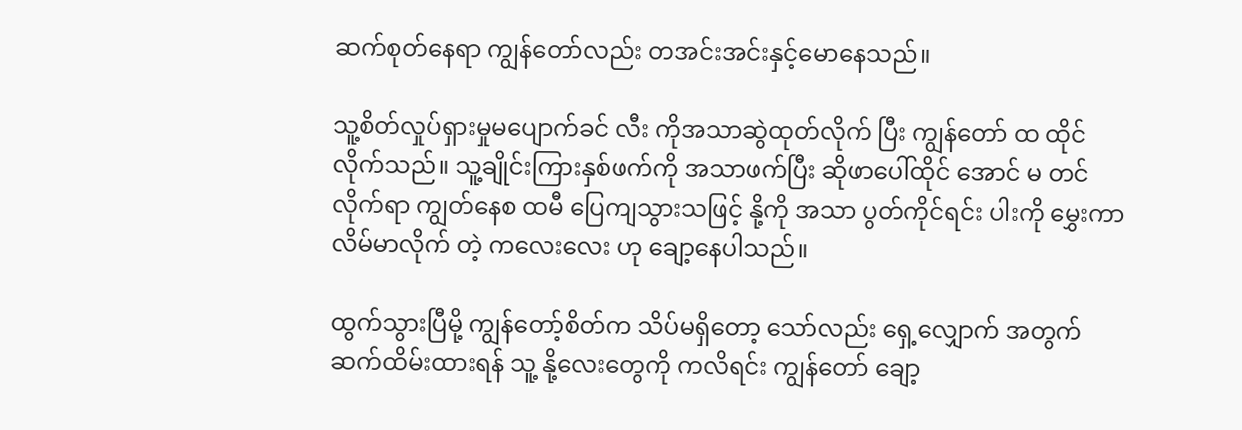ဆက်စုတ်နေရာ ကျွန်တော်လည်း တအင်းအင်းနှင့်မောနေသည်။

သူ့စိတ်လှုပ်ရှားမှုမပျောက်ခင် လီး ကိုအသာဆွဲထုတ်လိုက် ပြီး ကျွန်တော် ထ ထိုင်လိုက်သည်။ သူ့ချိုင်းကြားနှစ်ဖက်ကို အသာဖက်ပြီး ဆိုဖာပေါ်ထိုင် အောင် မ တင်လိုက်ရာ ကျွတ်နေစ ထမီ ပြေကျသွားသဖြင့် နို့ကို အသာ ပွတ်ကိုင်ရင်း ပါးကို မွှေးကာ လိမ်မာလိုက် တဲ့ ကလေးလေး ဟု ချော့နေပါသည်။

ထွက်သွားပြီမို့ ကျွန်တော့်စိတ်က သိပ်မရှိတော့ သော်လည်း ရှေ့လျှောက် အတွက် ဆက်ထိမ်းထားရန် သူ့ နို့လေးတွေကို ကလိရင်း ကျွန်တော် ချော့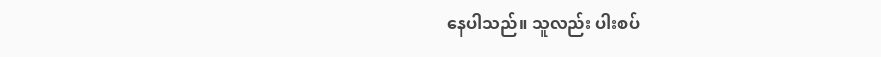နေပါသည်။ သူလည်း ပါးစပ်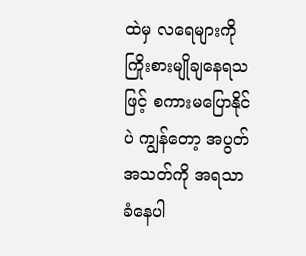ထဲမှ လရေများကို ကြိုးစားမျိုချနေရသဖြင့် စကားမပြောနိုင်ပဲ ကျွန်တော့ အပွတ်အသတ်ကို အရသာခံနေပါ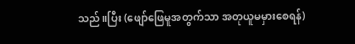သည်။ပြီး (ဖျော်ဖြေမူအတွက်သာ အတုယူမမှားစေရန်)